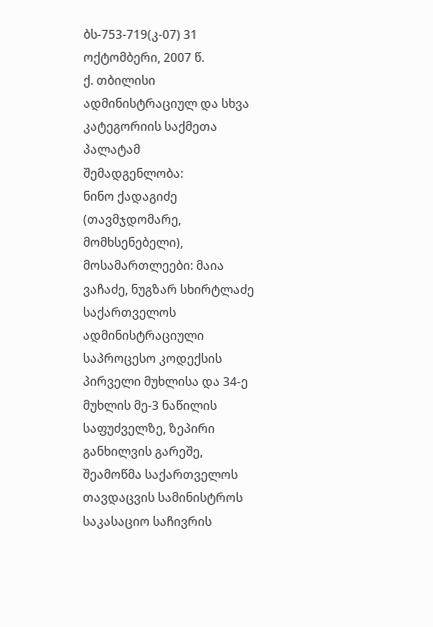ბს-753-719(კ-07) 31 ოქტომბერი, 2007 წ.
ქ. თბილისი
ადმინისტრაციულ და სხვა კატეგორიის საქმეთა პალატამ
შემადგენლობა:
ნინო ქადაგიძე (თავმჯდომარე, მომხსენებელი),
მოსამართლეები: მაია ვაჩაძე, ნუგზარ სხირტლაძე
საქართველოს ადმინისტრაციული საპროცესო კოდექსის პირველი მუხლისა და 34-ე მუხლის მე-3 ნაწილის საფუძველზე, ზეპირი განხილვის გარეშე, შეამოწმა საქართველოს თავდაცვის სამინისტროს საკასაციო საჩივრის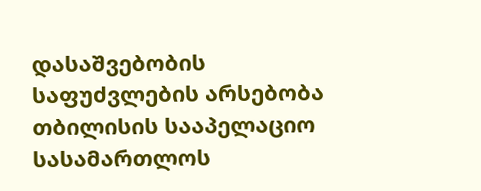დასაშვებობის საფუძვლების არსებობა თბილისის სააპელაციო სასამართლოს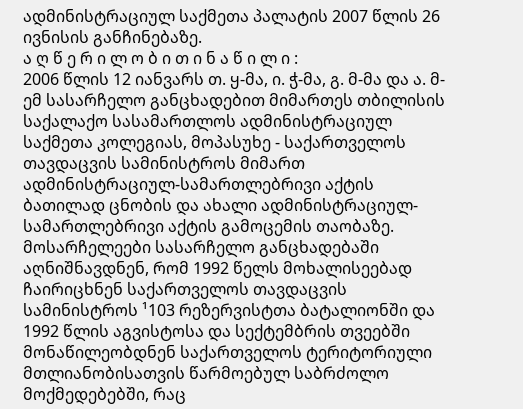ადმინისტრაციულ საქმეთა პალატის 2007 წლის 26 ივნისის განჩინებაზე.
ა ღ წ ე რ ი ლ ო ბ ი თ ი ნ ა წ ი ლ ი :
2006 წლის 12 იანვარს თ. ყ-მა, ი. ჭ-მა, გ. მ-მა და ა. მ-ემ სასარჩელო განცხადებით მიმართეს თბილისის საქალაქო სასამართლოს ადმინისტრაციულ საქმეთა კოლეგიას, მოპასუხე - საქართველოს თავდაცვის სამინისტროს მიმართ ადმინისტრაციულ-სამართლებრივი აქტის ბათილად ცნობის და ახალი ადმინისტრაციულ-სამართლებრივი აქტის გამოცემის თაობაზე.
მოსარჩელეები სასარჩელო განცხადებაში აღნიშნავდნენ, რომ 1992 წელს მოხალისეებად ჩაირიცხნენ საქართველოს თავდაცვის სამინისტროს ¹103 რეზერვისტთა ბატალიონში და 1992 წლის აგვისტოსა და სექტემბრის თვეებში მონაწილეობდნენ საქართველოს ტერიტორიული მთლიანობისათვის წარმოებულ საბრძოლო მოქმედებებში, რაც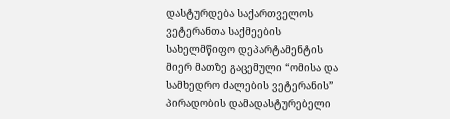დასტურდება საქართველოს ვეტერანთა საქმეების სახელმწიფო დეპარტამენტის მიერ მათზე გაცემული “ომისა და სამხედრო ძალების ვეტერანის” პირადობის დამადასტურებელი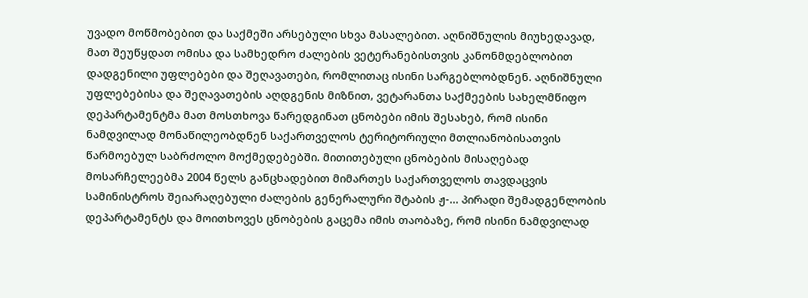უვადო მოწმობებით და საქმეში არსებული სხვა მასალებით. აღნიშნულის მიუხედავად, მათ შეუწყდათ ომისა და სამხედრო ძალების ვეტერანებისთვის კანონმდებლობით დადგენილი უფლებები და შეღავათები, რომლითაც ისინი სარგებლობდნენ. აღნიშნული უფლებებისა და შეღავათების აღდგენის მიზნით, ვეტარანთა საქმეების სახელმწიფო დეპარტამენტმა მათ მოსთხოვა წარედგინათ ცნობები იმის შესახებ, რომ ისინი ნამდვილად მონაწილეობდნენ საქართველოს ტერიტორიული მთლიანობისათვის წარმოებულ საბრძოლო მოქმედებებში. მითითებული ცნობების მისაღებად მოსარჩელეებმა 2004 წელს განცხადებით მიმართეს საქართველოს თავდაცვის სამინისტროს შეიარაღებული ძალების გენერალური შტაბის ჟ-... პირადი შემადგენლობის დეპარტამენტს და მოითხოვეს ცნობების გაცემა იმის თაობაზე, რომ ისინი ნამდვილად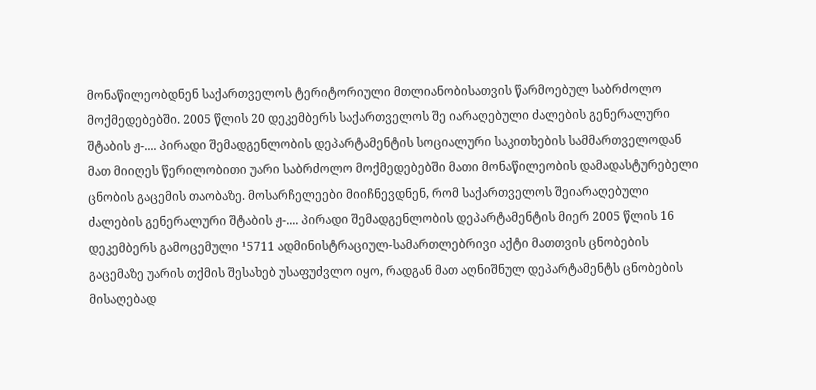მონაწილეობდნენ საქართველოს ტერიტორიული მთლიანობისათვის წარმოებულ საბრძოლო მოქმედებებში. 2005 წლის 20 დეკემბერს საქართველოს შე იარაღებული ძალების გენერალური შტაბის ჟ-.... პირადი შემადგენლობის დეპარტამენტის სოციალური საკითხების სამმართველოდან მათ მიიღეს წერილობითი უარი საბრძოლო მოქმედებებში მათი მონაწილეობის დამადასტურებელი ცნობის გაცემის თაობაზე. მოსარჩელეები მიიჩნევდნენ, რომ საქართველოს შეიარაღებული ძალების გენერალური შტაბის ჟ-.... პირადი შემადგენლობის დეპარტამენტის მიერ 2005 წლის 16 დეკემბერს გამოცემული ¹5711 ადმინისტრაციულ-სამართლებრივი აქტი მათთვის ცნობების გაცემაზე უარის თქმის შესახებ უსაფუძვლო იყო, რადგან მათ აღნიშნულ დეპარტამენტს ცნობების მისაღებად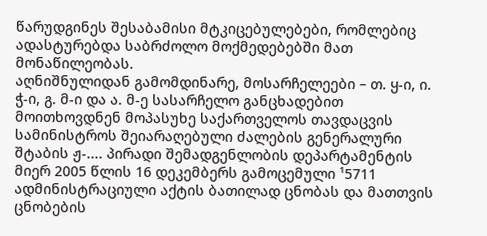წარუდგინეს შესაბამისი მტკიცებულებები, რომლებიც ადასტურებდა საბრძოლო მოქმედებებში მათ მონაწილეობას.
აღნიშნულიდან გამომდინარე, მოსარჩელეები – თ. ყ-ი, ი. ჭ-ი, გ. მ-ი და ა. მ-ე სასარჩელო განცხადებით მოითხოვდნენ მოპასუხე საქართველოს თავდაცვის სამინისტროს შეიარაღებული ძალების გენერალური შტაბის ჟ-.... პირადი შემადგენლობის დეპარტამენტის მიერ 2005 წლის 16 დეკემბერს გამოცემული ¹5711 ადმინისტრაციული აქტის ბათილად ცნობას და მათთვის ცნობების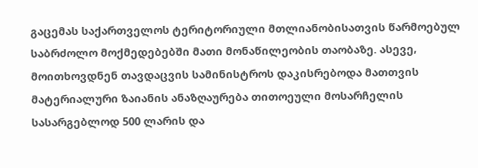გაცემას საქართველოს ტერიტორიული მთლიანობისათვის წარმოებულ საბრძოლო მოქმედებებში მათი მონაწილეობის თაობაზე. ასევე, მოითხოვდნენ თავდაცვის სამინისტროს დაკისრებოდა მათთვის მატერიალური ზაიანის ანაზღაურება თითოეული მოსარჩელის სასარგებლოდ 500 ლარის და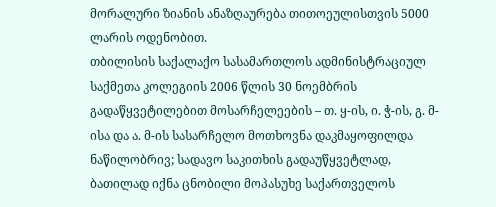მორალური ზიანის ანაზღაურება თითოეულისთვის 5000 ლარის ოდენობით.
თბილისის საქალაქო სასამართლოს ადმინისტრაციულ საქმეთა კოლეგიის 2006 წლის 30 ნოემბრის გადაწყვეტილებით მოსარჩელეების – თ. ყ-ის, ი. ჭ-ის, გ. მ-ისა და ა. მ-ის სასარჩელო მოთხოვნა დაკმაყოფილდა ნაწილობრივ; სადავო საკითხის გადაუწყვეტლად, ბათილად იქნა ცნობილი მოპასუხე საქართველოს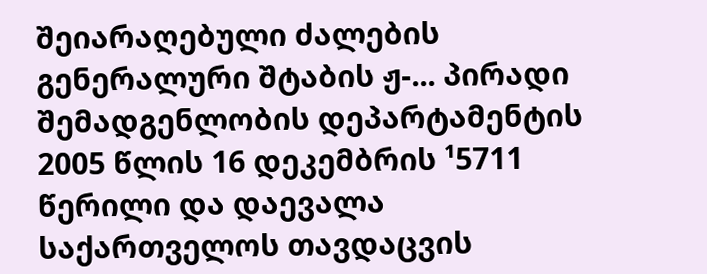შეიარაღებული ძალების გენერალური შტაბის ჟ-... პირადი შემადგენლობის დეპარტამენტის 2005 წლის 16 დეკემბრის ¹5711 წერილი და დაევალა საქართველოს თავდაცვის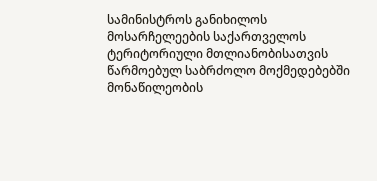სამინისტროს განიხილოს მოსარჩელეების საქართველოს ტერიტორიული მთლიანობისათვის წარმოებულ საბრძოლო მოქმედებებში მონაწილეობის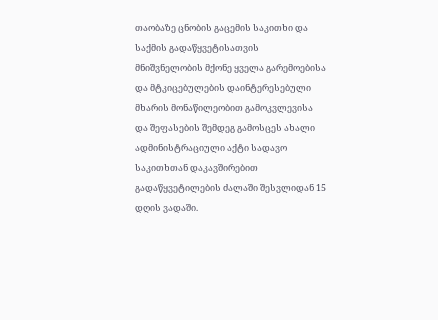თაობაზე ცნობის გაცემის საკითხი და საქმის გადაწყვეტისათვის მნიშვნელობის მქონე ყველა გარემოებისა და მტკიცებულების დაინტერესებული მხარის მონაწილეობით გამოკვლევისა და შეფასების შემდეგ გამოსცეს ახალი ადმინისტრაციული აქტი სადავო საკითხთან დაკავშირებით გადაწყვეტილების ძალაში შესვლიდან 15 დღის ვადაში.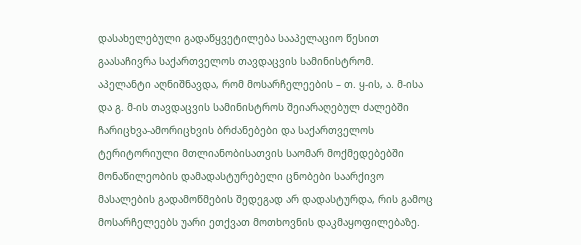დასახელებული გადაწყვეტილება სააპელაციო წესით გაასაჩივრა საქართველოს თავდაცვის სამინისტრომ.
აპელანტი აღნიშნავდა, რომ მოსარჩელეების – თ. ყ-ის, ა. მ-ისა და გ. მ-ის თავდაცვის სამინისტროს შეიარაღებულ ძალებში ჩარიცხვა-ამორიცხვის ბრძანებები და საქართველოს ტერიტორიული მთლიანობისათვის საომარ მოქმედებებში მონაწილეობის დამადასტურებელი ცნობები საარქივო მასალების გადამოწმების შედეგად არ დადასტურდა, რის გამოც მოსარჩელეებს უარი ეთქვათ მოთხოვნის დაკმაყოფილებაზე.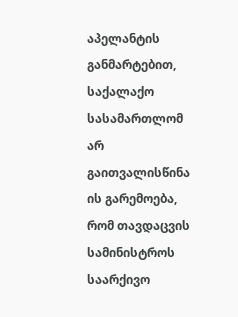აპელანტის განმარტებით, საქალაქო სასამართლომ არ გაითვალისწინა ის გარემოება, რომ თავდაცვის სამინისტროს საარქივო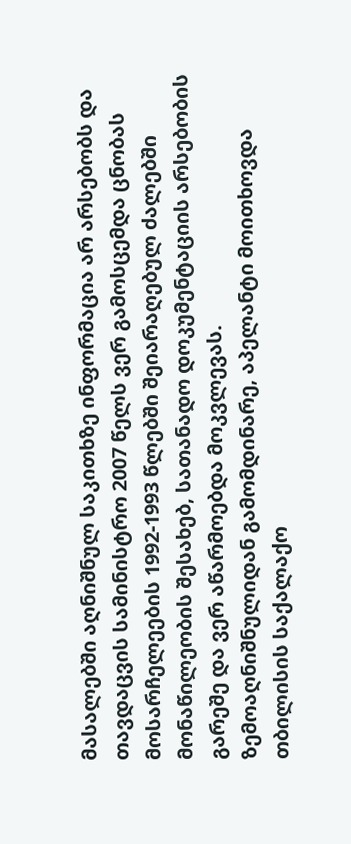მასალებში აღნიშნულ საკითხზე ინფორმაცია არ არსებობს და თავდაცვის სამინისტრო 2007 წელს ვერ გამოსცემდა ცნობას მოსარჩელეების 1992-1993 წლებში შეიარაღებულ ძალებში მონაწილეობის შესახებ, სათანადო დოკუმენტაციის არსებობის გარეშე და ვერ აწარმოებდა მოკვლევას.
ზემოაღნიშნულიდან გამომდინარე, აპელანტი მოითხოვდა თბილისის საქალაქო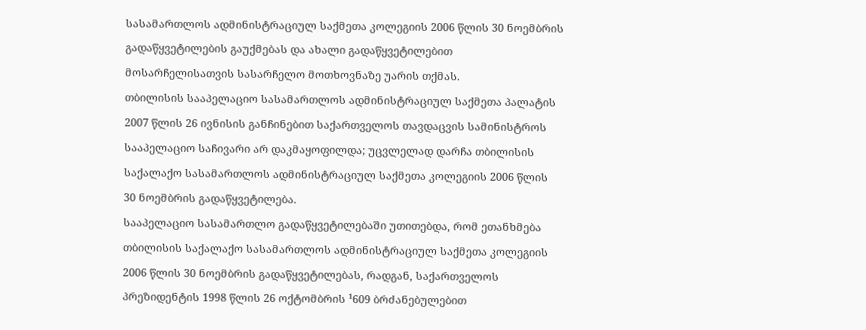სასამართლოს ადმინისტრაციულ საქმეთა კოლეგიის 2006 წლის 30 ნოემბრის გადაწყვეტილების გაუქმებას და ახალი გადაწყვეტილებით მოსარჩელისათვის სასარჩელო მოთხოვნაზე უარის თქმას.
თბილისის სააპელაციო სასამართლოს ადმინისტრაციულ საქმეთა პალატის 2007 წლის 26 ივნისის განჩინებით საქართველოს თავდაცვის სამინისტროს სააპელაციო საჩივარი არ დაკმაყოფილდა; უცვლელად დარჩა თბილისის საქალაქო სასამართლოს ადმინისტრაციულ საქმეთა კოლეგიის 2006 წლის 30 ნოემბრის გადაწყვეტილება.
სააპელაციო სასამართლო გადაწყვეტილებაში უთითებდა, რომ ეთანხმება თბილისის საქალაქო სასამართლოს ადმინისტრაციულ საქმეთა კოლეგიის 2006 წლის 30 ნოემბრის გადაწყვეტილებას, რადგან, საქართველოს პრეზიდენტის 1998 წლის 26 ოქტომბრის ¹609 ბრძანებულებით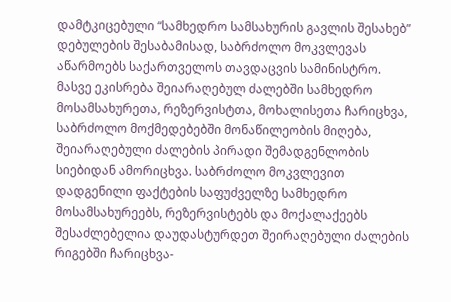დამტკიცებული “სამხედრო სამსახურის გავლის შესახებ” დებულების შესაბამისად, საბრძოლო მოკვლევას აწარმოებს საქართველოს თავდაცვის სამინისტრო. მასვე ეკისრება შეიარაღებულ ძალებში სამხედრო მოსამსახურეთა, რეზერვისტთა, მოხალისეთა ჩარიცხვა, საბრძოლო მოქმედებებში მონაწილეობის მიღება, შეიარაღებული ძალების პირადი შემადგენლობის სიებიდან ამორიცხვა. საბრძოლო მოკვლევით დადგენილი ფაქტების საფუძველზე სამხედრო მოსამსახურეებს, რეზერვისტებს და მოქალაქეებს შესაძლებელია დაუდასტურდეთ შეირაღებული ძალების რიგებში ჩარიცხვა-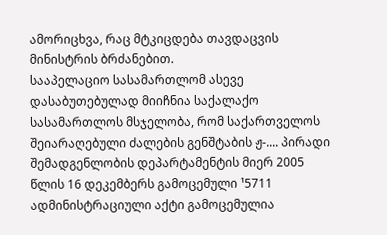ამორიცხვა, რაც მტკიცდება თავდაცვის მინისტრის ბრძანებით.
სააპელაციო სასამართლომ ასევე დასაბუთებულად მიიჩნია საქალაქო სასამართლოს მსჯელობა, რომ საქართველოს შეიარაღებული ძალების გენშტაბის ჟ-.... პირადი შემადგენლობის დეპარტამენტის მიერ 2005 წლის 16 დეკემბერს გამოცემული ¹5711 ადმინისტრაციული აქტი გამოცემულია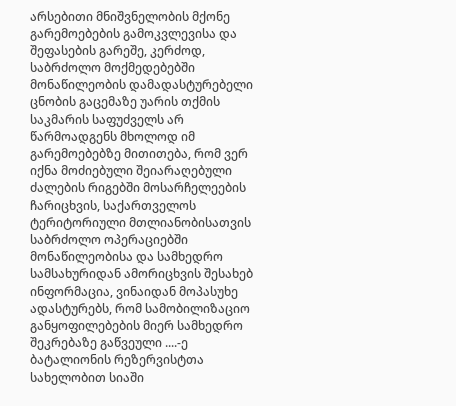არსებითი მნიშვნელობის მქონე გარემოებების გამოკვლევისა და შეფასების გარეშე, კერძოდ, საბრძოლო მოქმედებებში მონაწილეობის დამადასტურებელი ცნობის გაცემაზე უარის თქმის საკმარის საფუძველს არ წარმოადგენს მხოლოდ იმ გარემოებებზე მითითება, რომ ვერ იქნა მოძიებული შეიარაღებული ძალების რიგებში მოსარჩელეების ჩარიცხვის, საქართველოს ტერიტორიული მთლიანობისათვის საბრძოლო ოპერაციებში მონაწილეობისა და სამხედრო სამსახურიდან ამორიცხვის შესახებ ინფორმაცია, ვინაიდან მოპასუხე ადასტურებს, რომ სამობილიზაციო განყოფილებების მიერ სამხედრო შეკრებაზე გაწვეული ....-ე ბატალიონის რეზერვისტთა სახელობით სიაში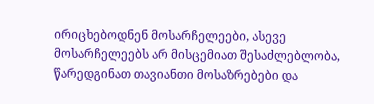ირიცხებოდნენ მოსარჩელეები, ასევე მოსარჩელეებს არ მისცემიათ შესაძლებლობა, წარედგინათ თავიანთი მოსაზრებები და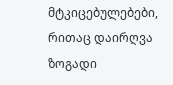მტკიცებულებები, რითაც დაირღვა ზოგადი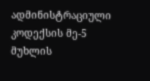ადმინისტრაციული კოდექსის მე-5 მუხლის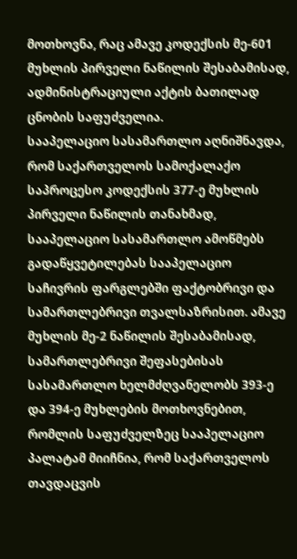მოთხოვნა, რაც ამავე კოდექსის მე-601 მუხლის პირველი ნაწილის შესაბამისად, ადმინისტრაციული აქტის ბათილად ცნობის საფუძველია.
სააპელაციო სასამართლო აღნიშნავდა, რომ საქართველოს სამოქალაქო საპროცესო კოდექსის 377-ე მუხლის პირველი ნაწილის თანახმად, სააპელაციო სასამართლო ამოწმებს გადაწყვეტილებას სააპელაციო საჩივრის ფარგლებში ფაქტობრივი და სამართლებრივი თვალსაზრისით. ამავე მუხლის მე-2 ნაწილის შესაბამისად, სამართლებრივი შეფასებისას სასამართლო ხელმძღვანელობს 393-ე და 394-ე მუხლების მოთხოვნებით, რომლის საფუძველზეც სააპელაციო პალატამ მიიჩნია, რომ საქართველოს თავდაცვის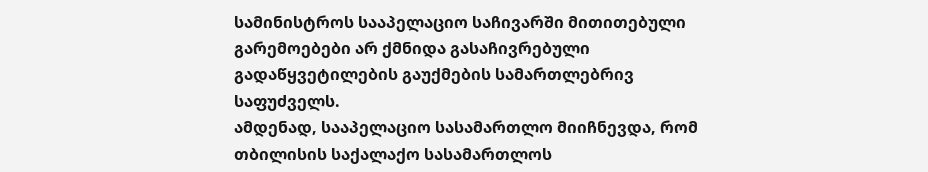სამინისტროს სააპელაციო საჩივარში მითითებული გარემოებები არ ქმნიდა გასაჩივრებული გადაწყვეტილების გაუქმების სამართლებრივ საფუძველს.
ამდენად, სააპელაციო სასამართლო მიიჩნევდა, რომ თბილისის საქალაქო სასამართლოს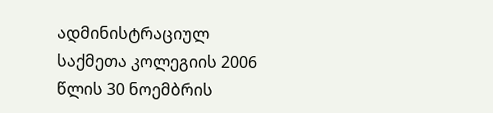ადმინისტრაციულ საქმეთა კოლეგიის 2006 წლის 30 ნოემბრის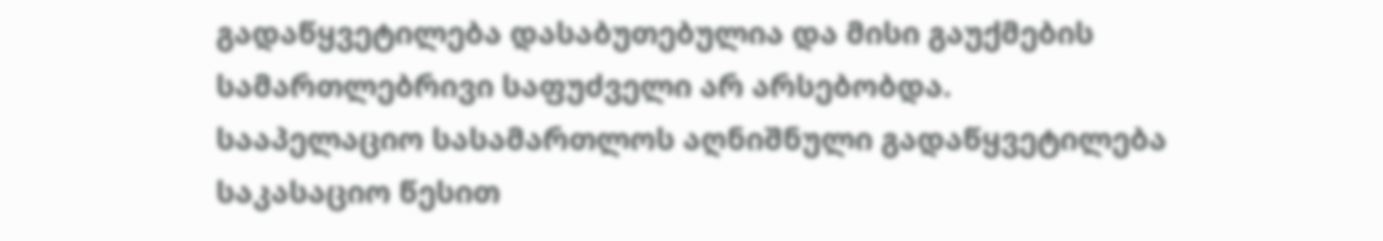გადაწყვეტილება დასაბუთებულია და მისი გაუქმების სამართლებრივი საფუძველი არ არსებობდა.
სააპელაციო სასამართლოს აღნიშნული გადაწყვეტილება საკასაციო წესით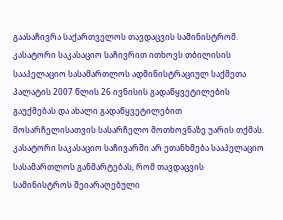გაასაჩივრა საქართველოს თავდაცვის სამინისტრომ.
კასატორი საკასაციო საჩივრით ითხოვს თბილისის სააპელაციო სასამართლოს ადმინისტრაციულ საქმეთა პალატის 2007 წლის 26 ივნისის გადაწყვეტილების გაუქმებას და ახალი გადაწყვეტილებით მოსარჩელისათვის სასარჩელო მოთხოვნაზე უარის თქმას.
კასატორი საკასაციო საჩივარში არ ეთანხმება სააპელაციო სასამართლოს განმარტებას, რომ თავდაცვის სამინისტროს შეიარაღებული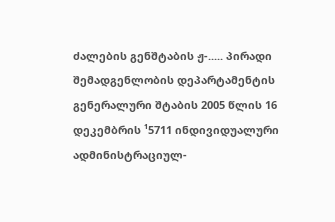ძალების გენშტაბის ჟ-..... პირადი შემადგენლობის დეპარტამენტის გენერალური შტაბის 2005 წლის 16 დეკემბრის ¹5711 ინდივიდუალური ადმინისტრაციულ-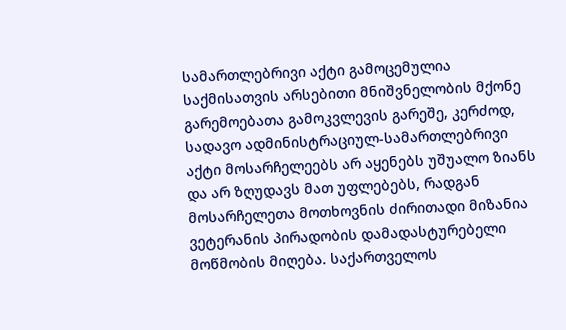სამართლებრივი აქტი გამოცემულია საქმისათვის არსებითი მნიშვნელობის მქონე გარემოებათა გამოკვლევის გარეშე, კერძოდ, სადავო ადმინისტრაციულ-სამართლებრივი აქტი მოსარჩელეებს არ აყენებს უშუალო ზიანს და არ ზღუდავს მათ უფლებებს, რადგან მოსარჩელეთა მოთხოვნის ძირითადი მიზანია ვეტერანის პირადობის დამადასტურებელი მოწმობის მიღება. საქართველოს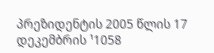პრეზიდენტის 2005 წლის 17 დეკემბრის ¹1058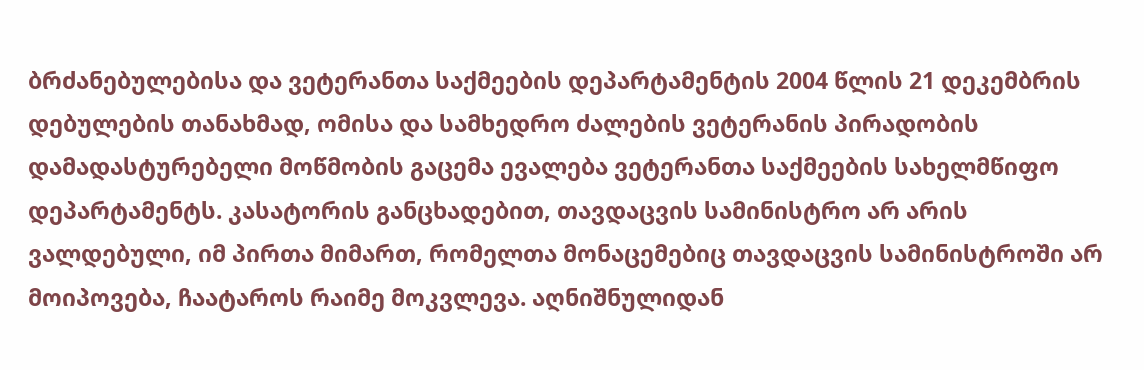ბრძანებულებისა და ვეტერანთა საქმეების დეპარტამენტის 2004 წლის 21 დეკემბრის დებულების თანახმად, ომისა და სამხედრო ძალების ვეტერანის პირადობის დამადასტურებელი მოწმობის გაცემა ევალება ვეტერანთა საქმეების სახელმწიფო დეპარტამენტს. კასატორის განცხადებით, თავდაცვის სამინისტრო არ არის ვალდებული, იმ პირთა მიმართ, რომელთა მონაცემებიც თავდაცვის სამინისტროში არ მოიპოვება, ჩაატაროს რაიმე მოკვლევა. აღნიშნულიდან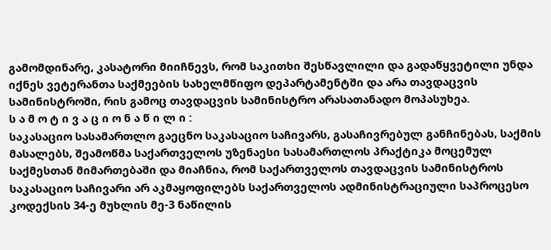გამომდინარე, კასატორი მიიჩნევს, რომ საკითხი შესწავლილი და გადაწყვეტილი უნდა იქნეს ვეტერანთა საქმეების სახელმწიფო დეპარტამენტში და არა თავდაცვის სამინისტროში, რის გამოც თავდაცვის სამინისტრო არასათანადო მოპასუხეა.
ს ა მ ო ტ ი ვ ა ც ი ო ნ ა წ ი ლ ი :
საკასაციო სასამართლო გაეცნო საკასაციო საჩივარს, გასაჩივრებულ განჩინებას, საქმის მასალებს, შეამოწმა საქართველოს უზენაესი სასამართლოს პრაქტიკა მოცემულ საქმესთან მიმართებაში და მიაჩნია, რომ საქართველოს თავდაცვის სამინისტროს საკასაციო საჩივარი არ აკმაყოფილებს საქართველოს ადმინისტრაციული საპროცესო კოდექსის 34-ე მუხლის მე-3 ნაწილის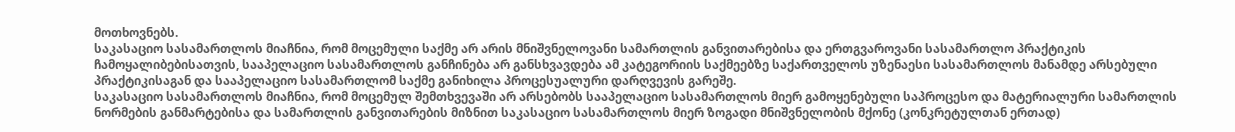მოთხოვნებს.
საკასაციო სასამართლოს მიაჩნია, რომ მოცემული საქმე არ არის მნიშვნელოვანი სამართლის განვითარებისა და ერთგვაროვანი სასამართლო პრაქტიკის ჩამოყალიბებისათვის, სააპელაციო სასამართლოს განჩინება არ განსხვავდება ამ კატეგორიის საქმეებზე საქართველოს უზენაესი სასამართლოს მანამდე არსებული პრაქტიკისაგან და სააპელაციო სასამართლომ საქმე განიხილა პროცესუალური დარღვევის გარეშე.
საკასაციო სასამართლოს მიაჩნია, რომ მოცემულ შემთხვევაში არ არსებობს სააპელაციო სასამართლოს მიერ გამოყენებული საპროცესო და მატერიალური სამართლის ნორმების განმარტებისა და სამართლის განვითარების მიზნით საკასაციო სასამართლოს მიერ ზოგადი მნიშვნელობის მქონე (კონკრეტულთან ერთად)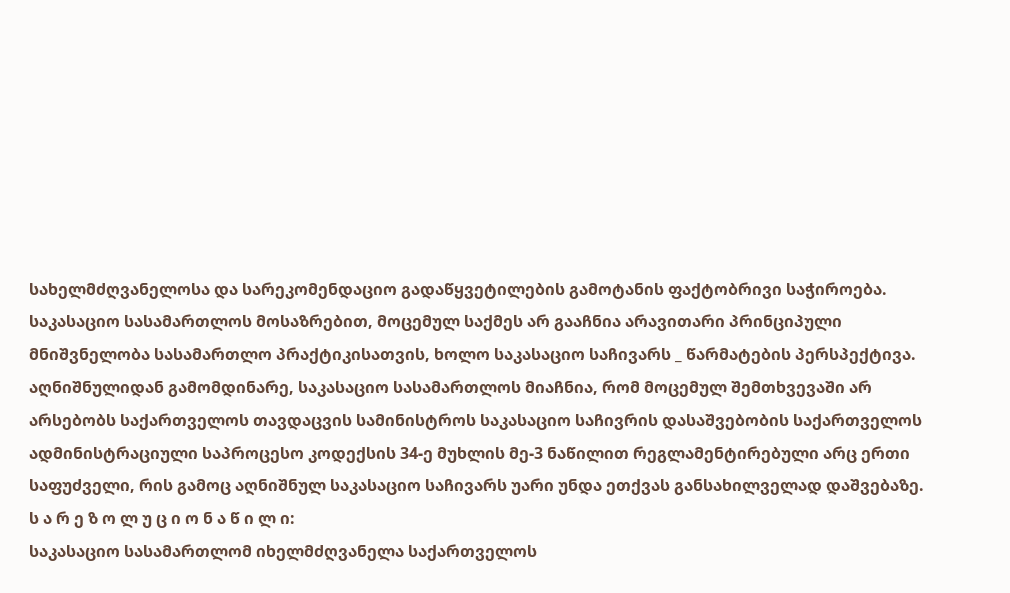სახელმძღვანელოსა და სარეკომენდაციო გადაწყვეტილების გამოტანის ფაქტობრივი საჭიროება.
საკასაციო სასამართლოს მოსაზრებით, მოცემულ საქმეს არ გააჩნია არავითარი პრინციპული მნიშვნელობა სასამართლო პრაქტიკისათვის, ხოლო საკასაციო საჩივარს _ წარმატების პერსპექტივა.
აღნიშნულიდან გამომდინარე, საკასაციო სასამართლოს მიაჩნია, რომ მოცემულ შემთხვევაში არ არსებობს საქართველოს თავდაცვის სამინისტროს საკასაციო საჩივრის დასაშვებობის საქართველოს ადმინისტრაციული საპროცესო კოდექსის 34-ე მუხლის მე-3 ნაწილით რეგლამენტირებული არც ერთი საფუძველი, რის გამოც აღნიშნულ საკასაციო საჩივარს უარი უნდა ეთქვას განსახილველად დაშვებაზე.
ს ა რ ე ზ ო ლ უ ც ი ო ნ ა წ ი ლ ი:
საკასაციო სასამართლომ იხელმძღვანელა საქართველოს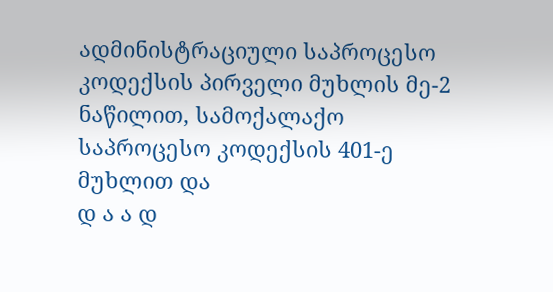ადმინისტრაციული საპროცესო კოდექსის პირველი მუხლის მე-2 ნაწილით, სამოქალაქო საპროცესო კოდექსის 401-ე მუხლით და
დ ა ა დ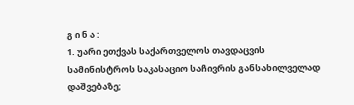გ ი ნ ა :
1. უარი ეთქვას საქართველოს თავდაცვის სამინისტროს საკასაციო საჩივრის განსახილველად დაშვებაზე;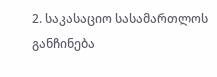2. საკასაციო სასამართლოს განჩინება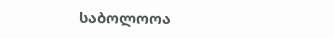საბოლოოა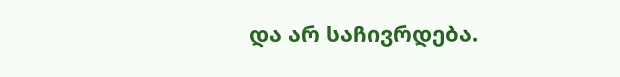და არ საჩივრდება.